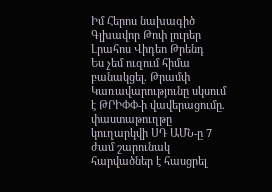Իմ Հերոս նախագիծ
Գլխավոր Թոփ լուրեր Լրահոս Վիդեո Թրենդ
Ես չեմ ուզում հիմա բանակցել. Թրամփ Կառավարությունը սկսում է ԹՐԻՓՓ-ի վավերացումը. փաստաթուղթը կուղարկվի ՍԴ ԱՄՆ-ը 7 ժամ շարունակ հարվածներ է հասցրել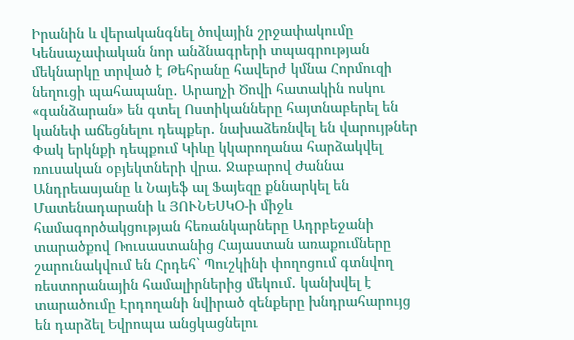Իրանին և վերականգնել ծովային շրջափակումը Կենսաչափական նոր անձնագրերի տպագրության մեկնարկը տրված է Թեհրանը հավերժ կմնա Հորմուզի նեղուցի պահապանը․ Արաղչի Ծովի հատակին ոսկու «գանձարան» են գտել Ոստիկանները հայտնաբերել են կանեփ աճեցնելու դեպքեր․ նախաձեռնվել են վարույթներ Փակ երկնքի դեպքում Կիևը կկարողանա հարձակվել ռուսական օբյեկտների վրա. Ջաբարով Ժաննա Անդրեասյանը և Նայեֆ ալ Ֆայեզը քննարկել են Մատենադարանի և ՅՈՒՆԵՍԿՕ-ի միջև համագործակցության հեռանկարները Ադրբեջանի տարածքով Ռուսաստանից Հայաստան առաքումները շարունակվում են Հրդեհ` Պուշկինի փողոցում գտնվող ռեստորանային համալիրներից մեկում․ կանխվել է տարածումը Էրդողանի նվիրած զենքերը խնդրահարույց են դարձել Եվրոպա անցկացնելու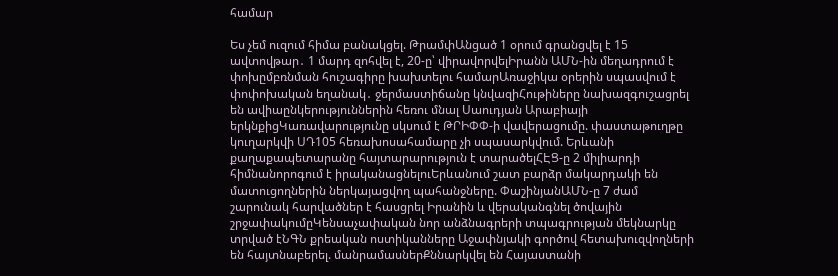համար

Ես չեմ ուզում հիմա բանակցել. ԹրամփԱնցած 1 օրում գրանցվել է 15 ավտովթար․ 1 մարդ զոհվել է, 20-ը՝ վիրավորվելԻրանն ԱՄՆ-ին մեղադրում է փոխըմբռնման հուշագիրը խախտելու համարԱռաջիկա օրերին սպասվում է փոփոխական եղանակ․ ջերմաստիճանը կնվազիՀութիները նախազգուշացրել են ավիաընկերություններին հեռու մնալ Սաուդյան Արաբիայի երկնքիցԿառավարությունը սկսում է ԹՐԻՓՓ-ի վավերացումը. փաստաթուղթը կուղարկվի ՍԴ105 հեռախոսահամարը չի սպասարկվում. Երևանի քաղաքապետարանը հայտարարություն է տարածելՀԷՑ-ը 2 միլիարդի հիմնանորոգում է իրականացնելուԵրևանում շատ բարձր մակարդակի են մատուցողներին ներկայացվող պահանջները. ՓաշինյանԱՄՆ-ը 7 ժամ շարունակ հարվածներ է հասցրել Իրանին և վերականգնել ծովային շրջափակումըԿենսաչափական նոր անձնագրերի տպագրության մեկնարկը տրված էՆԳՆ քրեական ոստիկանները Աջափնյակի գործով հետախուզվողների են հայտնաբերել. մանրամասներՔննարկվել են Հայաստանի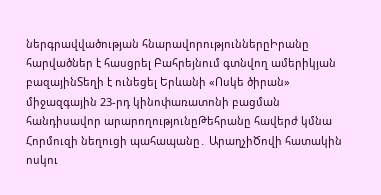ներգրավվածության հնարավորություններըԻրանը հարվածներ է հասցրել Բահրեյնում գտնվող ամերիկյան բազայինՏեղի է ունեցել Երևանի «Ոսկե ծիրան» միջազգային 23-րդ կինոփառատոնի բացման հանդիսավոր արարողությունըԹեհրանը հավերժ կմնա Հորմուզի նեղուցի պահապանը․ ԱրաղչիԾովի հատակին ոսկու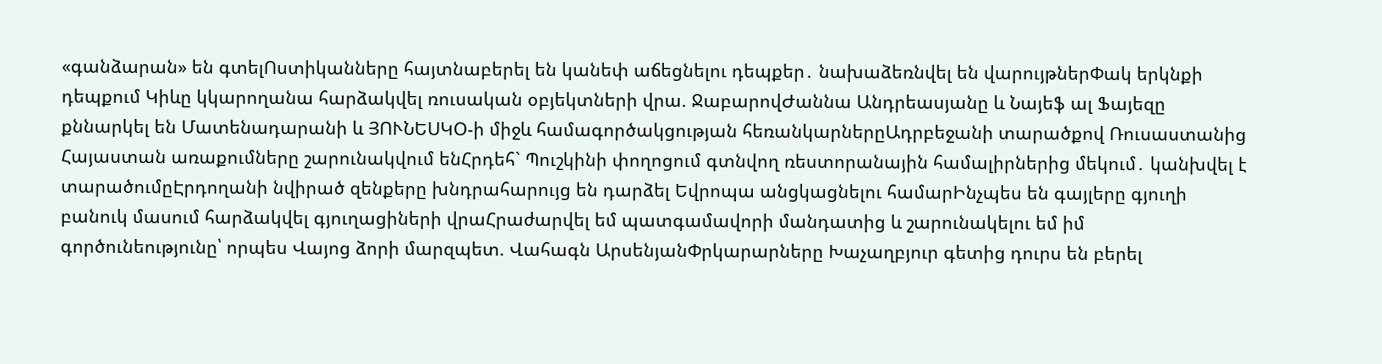«գանձարան» են գտելՈստիկանները հայտնաբերել են կանեփ աճեցնելու դեպքեր․ նախաձեռնվել են վարույթներՓակ երկնքի դեպքում Կիևը կկարողանա հարձակվել ռուսական օբյեկտների վրա. ՋաբարովԺաննա Անդրեասյանը և Նայեֆ ալ Ֆայեզը քննարկել են Մատենադարանի և ՅՈՒՆԵՍԿՕ-ի միջև համագործակցության հեռանկարներըԱդրբեջանի տարածքով Ռուսաստանից Հայաստան առաքումները շարունակվում ենՀրդեհ` Պուշկինի փողոցում գտնվող ռեստորանային համալիրներից մեկում․ կանխվել է տարածումըԷրդողանի նվիրած զենքերը խնդրահարույց են դարձել Եվրոպա անցկացնելու համարԻնչպես են գայլերը գյուղի բանուկ մասում հարձակվել գյուղացիների վրաՀրաժարվել եմ պատգամավորի մանդատից և շարունակելու եմ իմ գործունեությունը՝ որպես Վայոց ձորի մարզպետ. Վահագն ԱրսենյանՓրկարարները Խաչաղբյուր գետից դուրս են բերել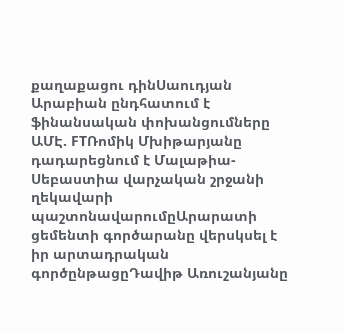քաղաքացու դինՍաուդյան Արաբիան ընդհատում է ֆինանսական փոխանցումները ԱՄԷ. FTՌոմիկ Մխիթարյանը դադարեցնում է Մալաթիա-Սեբաստիա վարչական շրջանի ղեկավարի պաշտոնավարումըԱրարատի ցեմենտի գործարանը վերսկսել է իր արտադրական գործընթացըԴավիթ Առուշանյանը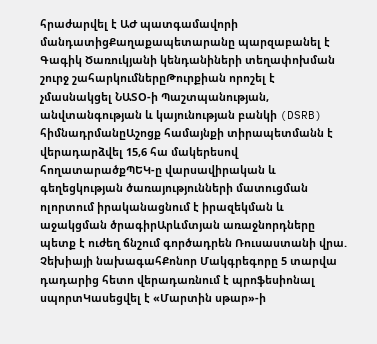հրաժարվել է ԱԺ պատգամավորի մանդատիցՔաղաքապետարանը պարզաբանել է Գագիկ Ծառուկյանի կենդանիների տեղափոխման շուրջ շահարկումներըԹուրքիան որոշել է չմասնակցել ՆԱՏՕ-ի Պաշտպանության, անվտանգության և կայունության բանկի (DSRB) հիմնադրմանըԱշոցք համայնքի տիրապետմանն է վերադարձվել 15,6 հա մակերեսով հողատարածքՊԵԿ-ը վարսավիրական և գեղեցկության ծառայությունների մատուցման ոլորտում իրականացնում է իրազեկման և աջակցման ծրագիրԱրևմտյան առաջնորդները պետք է ուժեղ ճնշում գործադրեն Ռուսաստանի վրա. Չեխիայի նախագահՔոնոր Մակգրեգորը 5 տարվա դադարից հետո վերադառնում է պրոֆեսիոնալ սպորտԿասեցվել է «Մարտին սթար»-ի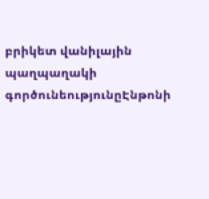բրիկետ վանիլային պաղպաղակի գործունեությունըԷնթոնի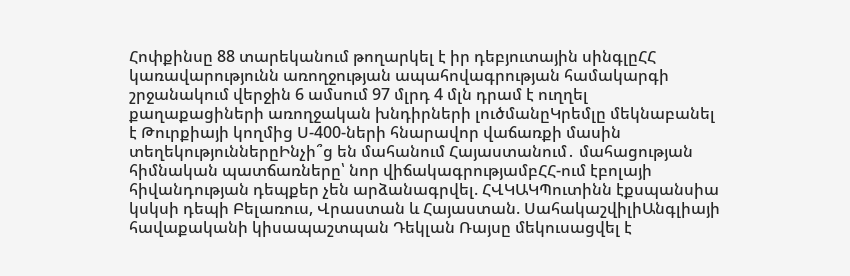Հոփքինսը 88 տարեկանում թողարկել է իր դեբյուտային սինգլըՀՀ կառավարությունն առողջության ապահովագրության համակարգի շրջանակում վերջին 6 ամսում 97 մլրդ 4 մլն դրամ է ուղղել քաղաքացիների առողջական խնդիրների լուծմանըԿրեմլը մեկնաբանել է Թուրքիայի կողմից Ս-400-ների հնարավոր վաճառքի մասին տեղեկություններըԻնչի՞ց են մահանում Հայաստանում․ մահացության հիմնական պատճառները՝ նոր վիճակագրությամբՀՀ-ում էբոլայի հիվանդության դեպքեր չեն արձանագրվել. ՀՎԿԱԿՊուտինն էքսպանսիա կսկսի դեպի Բելառուս, Վրաստան և Հայաստան. ՍահակաշվիլիԱնգլիայի հավաքականի կիսապաշտպան Դեկլան Ռայսը մեկուսացվել է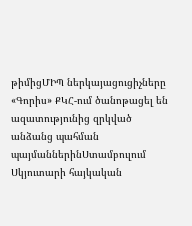թիմիցՄԻՊ ներկայացուցիչները «Գորիս» ՔԿՀ-ում ծանոթացել են ազատությունից զրկված անձանց պահման պայմաններինՍտամբուլում Սկյուտարի հայկական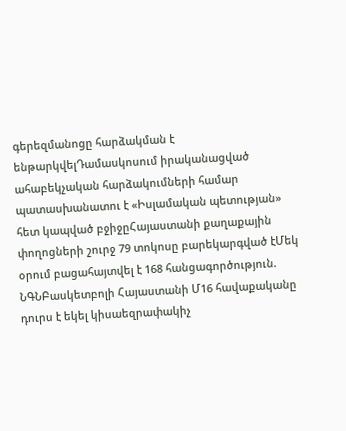գերեզմանոցը հարձակման է ենթարկվելԴամասկոսում իրականացված ահաբեկչական հարձակումների համար պատասխանատու է «Իսլամական պետության» հետ կապված բջիջըՀայաստանի քաղաքային փողոցների շուրջ 79 տոկոսը բարեկարգված էՄեկ օրում բացահայտվել է 168 հանցագործություն. ՆԳՆԲասկետբոլի Հայաստանի Մ16 հավաքականը դուրս է եկել կիսաեզրափակիչ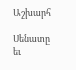Աշխարհ

Սենատը եւ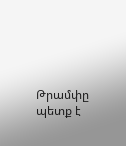Թրամփը պետք է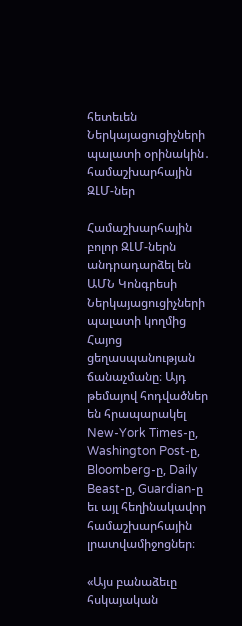հետեւեն Ներկայացուցիչների պալատի օրինակին․ համաշխարհային ԶԼՄ-ներ

Համաշխարհային բոլոր ԶԼՄ-ներն անդրադարձել են ԱՄՆ Կոնգրեսի Ներկայացուցիչների պալատի կողմից Հայոց ցեղասպանության ճանաչմանը։ Այդ թեմայով հոդվածներ են հրապարակել New-York Times-ը, Washington Post-ը, Bloomberg-ը, Daily Beast-ը, Guardian-ը եւ այլ հեղինակավոր համաշխարհային լրատվամիջոցներ։

«Այս բանաձեւը հսկայական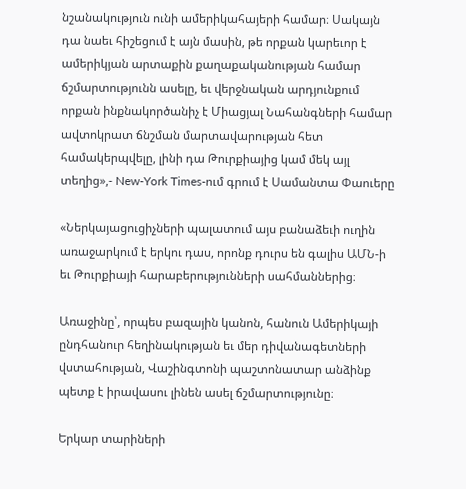նշանակություն ունի ամերիկահայերի համար։ Սակայն դա նաեւ հիշեցում է այն մասին, թե որքան կարեւոր է ամերիկյան արտաքին քաղաքականության համար ճշմարտությունն ասելը, եւ վերջնական արդյունքում որքան ինքնակործանիչ է Միացյալ Նահանգների համար ավտոկրատ ճնշման մարտավարության հետ համակերպվելը, լինի դա Թուրքիայից կամ մեկ այլ տեղից»,- New-York Times-ում գրում է Սամանտա Փաուերը

«Ներկայացուցիչների պալատում այս բանաձեւի ուղին առաջարկում է երկու դաս, որոնք դուրս են գալիս ԱՄՆ-ի եւ Թուրքիայի հարաբերությունների սահմաններից։

Առաջինը՝, որպես բազային կանոն, հանուն Ամերիկայի ընդհանուր հեղինակության եւ մեր դիվանագետների վստահության, Վաշինգտոնի պաշտոնատար անձինք պետք է իրավասու լինեն ասել ճշմարտությունը։

Երկար տարիների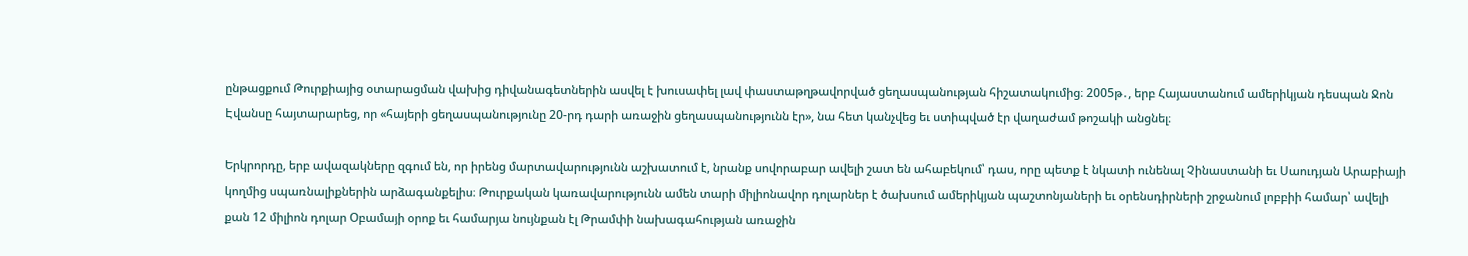ընթացքում Թուրքիայից օտարացման վախից դիվանագետներին ասվել է խուսափել լավ փաստաթղթավորված ցեղասպանության հիշատակումից։ 2005թ․, երբ Հայաստանում ամերիկյան դեսպան Ջոն Էվանսը հայտարարեց, որ «հայերի ցեղասպանությունը 20-րդ դարի առաջին ցեղասպանությունն էր», նա հետ կանչվեց եւ ստիպված էր վաղաժամ թոշակի անցնել։

Երկրորդը, երբ ավազակները զգում են, որ իրենց մարտավարությունն աշխատում է, նրանք սովորաբար ավելի շատ են ահաբեկում՝ դաս, որը պետք է նկատի ունենալ Չինաստանի եւ Սաուդյան Արաբիայի կողմից սպառնալիքներին արձագանքելիս։ Թուրքական կառավարությունն ամեն տարի միլիոնավոր դոլարներ է ծախսում ամերիկյան պաշտոնյաների եւ օրենսդիրների շրջանում լոբբիի համար՝ ավելի քան 12 միլիոն դոլար Օբամայի օրոք եւ համարյա նույնքան էլ Թրամփի նախագահության առաջին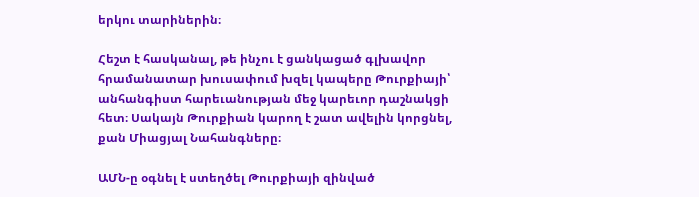երկու տարիներին։

Հեշտ է հասկանալ, թե ինչու է ցանկացած գլխավոր հրամանատար խուսափում խզել կապերը Թուրքիայի՝ անհանգիստ հարեւանության մեջ կարեւոր դաշնակցի հետ։ Սակայն Թուրքիան կարող է շատ ավելին կորցնել, քան Միացյալ Նահանգները։

ԱՄՆ-ը օգնել է ստեղծել Թուրքիայի զինված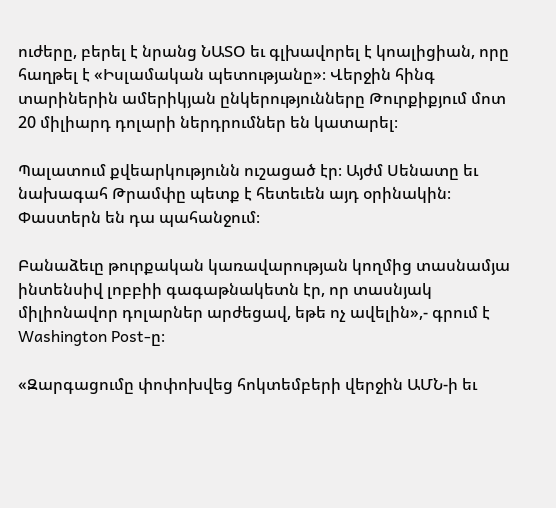ուժերը, բերել է նրանց ՆԱՏՕ եւ գլխավորել է կոալիցիան, որը հաղթել է «Իսլամական պետությանը»։ Վերջին հինգ տարիներին ամերիկյան ընկերությունները Թուրքիքյում մոտ 20 միլիարդ դոլարի ներդրումներ են կատարել։

Պալատում քվեարկությունն ուշացած էր։ Այժմ Սենատը եւ նախագահ Թրամփը պետք է հետեւեն այդ օրինակին։ Փաստերն են դա պահանջում։

Բանաձեւը թուրքական կառավարության կողմից տասնամյա ինտենսիվ լոբբիի գագաթնակետն էր, որ տասնյակ միլիոնավոր դոլարներ արժեցավ, եթե ոչ ավելին»,- գրում է Washington Post-ը։

«Զարգացումը փոփոխվեց հոկտեմբերի վերջին ԱՄՆ-ի եւ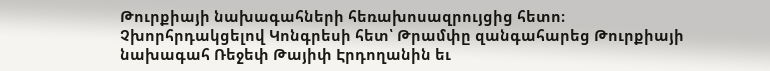Թուրքիայի նախագահների հեռախոսազրույցից հետո։ Չխորհրդակցելով Կոնգրեսի հետ՝ Թրամփը զանգահարեց Թուրքիայի նախագահ Ռեջեփ Թայիփ Էրդողանին եւ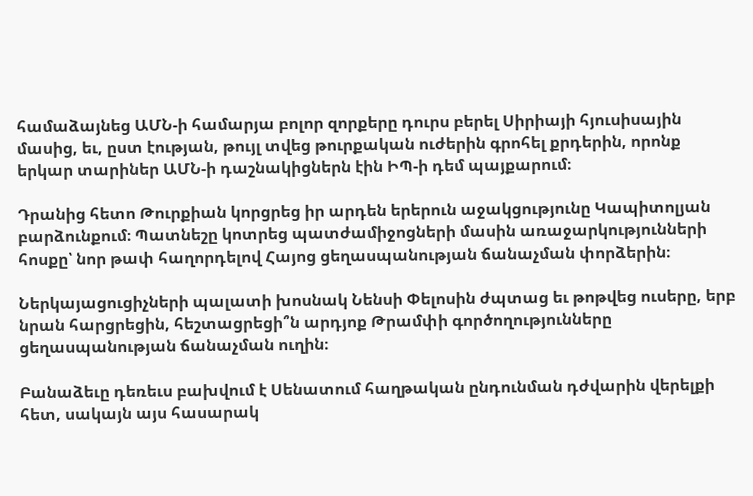համաձայնեց ԱՄՆ-ի համարյա բոլոր զորքերը դուրս բերել Սիրիայի հյուսիսային մասից, եւ, ըստ էության, թույլ տվեց թուրքական ուժերին գրոհել քրդերին, որոնք երկար տարիներ ԱՄՆ-ի դաշնակիցներն էին ԻՊ-ի դեմ պայքարում։

Դրանից հետո Թուրքիան կորցրեց իր արդեն երերուն աջակցությունը Կապիտոլյան բարձունքում։ Պատնեշը կոտրեց պատժամիջոցների մասին առաջարկությունների հոսքը՝ նոր թափ հաղորդելով Հայոց ցեղասպանության ճանաչման փորձերին։

Ներկայացուցիչների պալատի խոսնակ Նենսի Փելոսին ժպտաց եւ թոթվեց ուսերը, երբ նրան հարցրեցին, հեշտացրեցի՞ն արդյոք Թրամփի գործողությունները ցեղասպանության ճանաչման ուղին։

Բանաձեւը դեռեւս բախվում է Սենատում հաղթական ընդունման դժվարին վերելքի հետ, սակայն այս հասարակ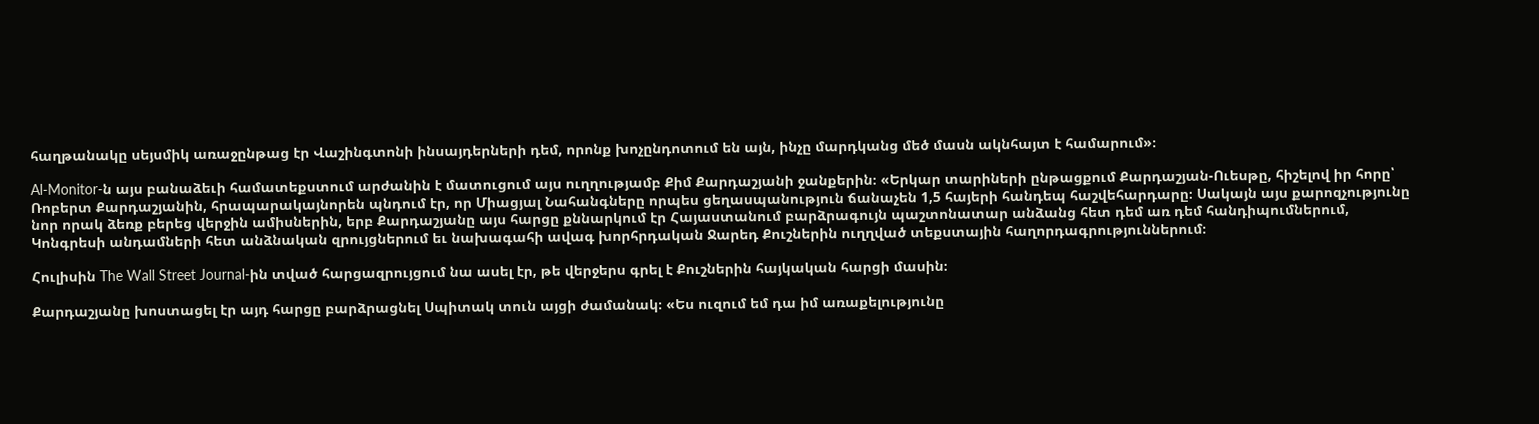հաղթանակը սեյսմիկ առաջընթաց էր Վաշինգտոնի ինսայդերների դեմ, որոնք խոչընդոտում են այն, ինչը մարդկանց մեծ մասն ակնհայտ է համարում»։

Al-Monitor-ն այս բանաձեւի համատեքստում արժանին է մատուցում այս ուղղությամբ Քիմ Քարդաշյանի ջանքերին։ «Երկար տարիների ընթացքում Քարդաշյան-Ուեսթը, հիշելով իր հորը՝ Ռոբերտ Քարդաշյանին, հրապարակայնորեն պնդում էր, որ Միացյալ Նահանգները որպես ցեղասպանություն ճանաչեն 1,5 հայերի հանդեպ հաշվեհարդարը։ Սակայն այս քարոզչությունը նոր որակ ձեռք բերեց վերջին ամիսներին, երբ Քարդաշյանը այս հարցը քննարկում էր Հայաստանում բարձրագույն պաշտոնատար անձանց հետ դեմ առ դեմ հանդիպումներում, Կոնգրեսի անդամների հետ անձնական զրույցներում եւ նախագահի ավագ խորհրդական Ջարեդ Քուշներին ուղղված տեքստային հաղորդագրություններում։

Հուլիսին The Wall Street Journal-ին տված հարցազրույցում նա ասել էր, թե վերջերս գրել է Քուշներին հայկական հարցի մասին։

Քարդաշյանը խոստացել էր այդ հարցը բարձրացնել Սպիտակ տուն այցի ժամանակ։ «Ես ուզում եմ դա իմ առաքելությունը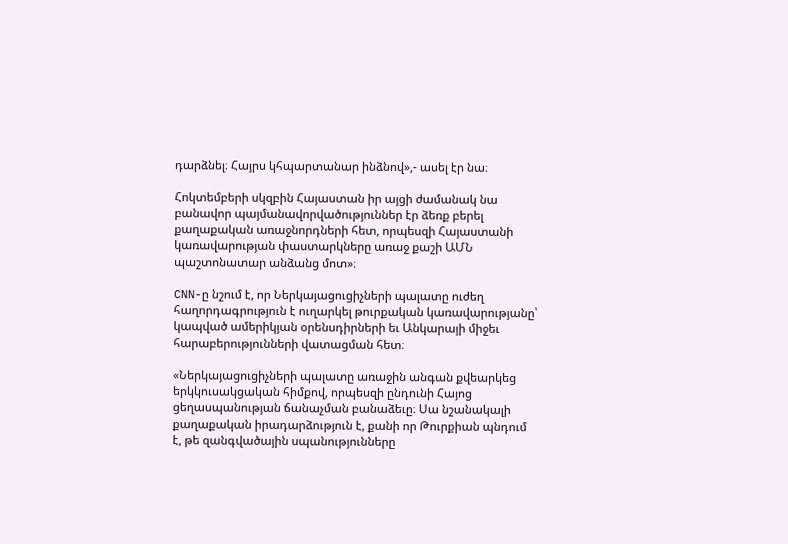դարձնել։ Հայրս կհպարտանար ինձնով»,- ասել էր նա։

Հոկտեմբերի սկզբին Հայաստան իր այցի ժամանակ նա բանավոր պայմանավորվածություններ էր ձեռք բերել քաղաքական առաջնորդների հետ, որպեսզի Հայաստանի կառավարության փաստարկները առաջ քաշի ԱՄՆ պաշտոնատար անձանց մոտ»։

CNN-ը նշում է, որ Ներկայացուցիչների պալատը ուժեղ հաղորդագրություն է ուղարկել թուրքական կառավարությանը՝ կապված ամերիկյան օրենսդիրների եւ Անկարայի միջեւ հարաբերությունների վատացման հետ։

«Ներկայացուցիչների պալատը առաջին անգան քվեարկեց երկկուսակցական հիմքով, որպեսզի ընդունի Հայոց ցեղասպանության ճանաչման բանաձեւը։ Սա նշանակալի քաղաքական իրադարձություն է, քանի որ Թուրքիան պնդում է, թե զանգվածային սպանությունները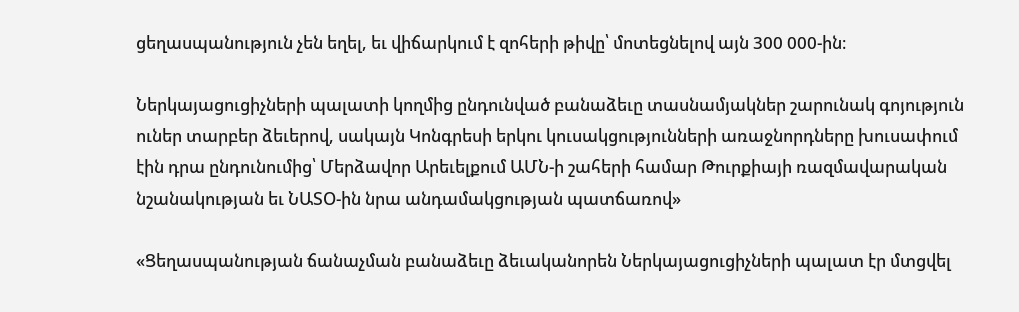ցեղասպանություն չեն եղել, եւ վիճարկում է զոհերի թիվը՝ մոտեցնելով այն 300 000-ին։

Ներկայացուցիչների պալատի կողմից ընդունված բանաձեւը տասնամյակներ շարունակ գոյություն ուներ տարբեր ձեւերով, սակայն Կոնգրեսի երկու կուսակցությունների առաջնորդները խուսափում էին դրա ընդունումից՝ Մերձավոր Արեւելքում ԱՄՆ-ի շահերի համար Թուրքիայի ռազմավարական նշանակության եւ ՆԱՏՕ-ին նրա անդամակցության պատճառով»

«Ցեղասպանության ճանաչման բանաձեւը ձեւականորեն Ներկայացուցիչների պալատ էր մտցվել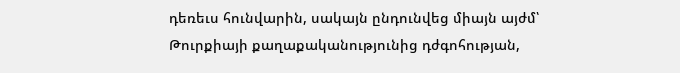դեռեւս հունվարին, սակայն ընդունվեց միայն այժմ՝ Թուրքիայի քաղաքականությունից դժգոհության,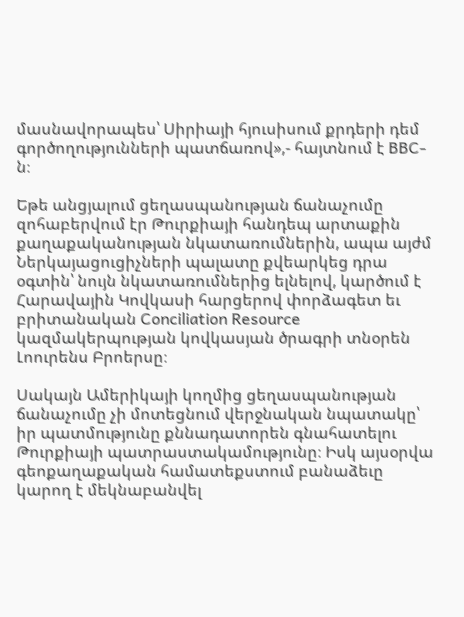մասնավորապես՝ Սիրիայի հյուսիսում քրդերի դեմ գործողությունների պատճառով»,- հայտնում է BBC-ն։

Եթե անցյալում ցեղասպանության ճանաչումը զոհաբերվում էր Թուրքիայի հանդեպ արտաքին քաղաքականության նկատառումներին, ապա այժմ Ներկայացուցիչների պալատը քվեարկեց դրա օգտին՝ նույն նկատառումներից ելնելով, կարծում է Հարավային Կովկասի հարցերով փորձագետ եւ բրիտանական Conciliation Resource կազմակերպության կովկասյան ծրագրի տնօրեն Լոուրենս Բրոերսը։

Սակայն Ամերիկայի կողմից ցեղասպանության ճանաչումը չի մոտեցնում վերջնական նպատակը՝ իր պատմությունը քննադատորեն գնահատելու Թուրքիայի պատրաստակամությունը։ Իսկ այսօրվա գեոքաղաքական համատեքստում բանաձեւը կարող է մեկնաբանվել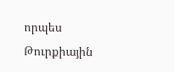որպես Թուրքիային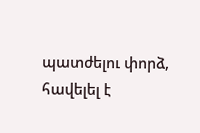պատժելու փորձ, հավելել է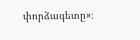փորձագետը»։